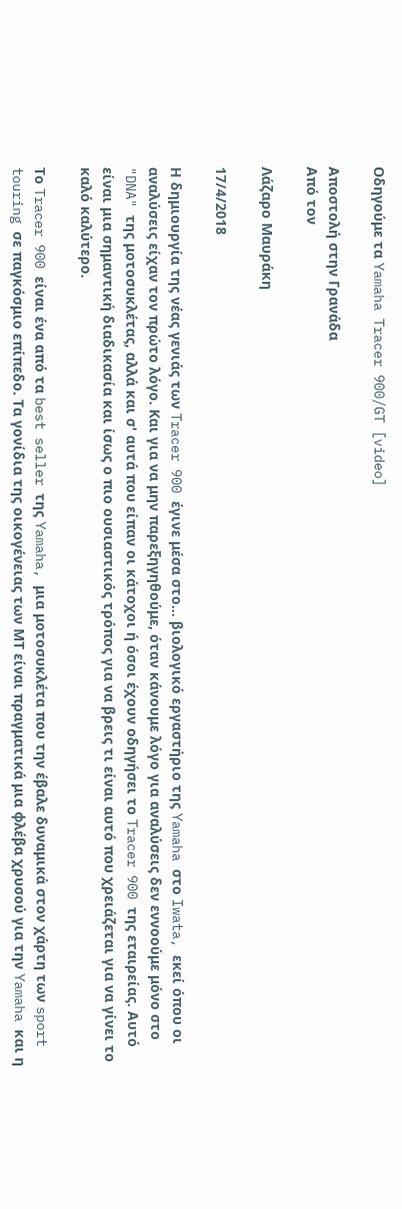Οδηγούμε τα Yamaha Tracer 900/GT [video]

Αποστολή στην Γρανάδα
Από τον

Λάζαρο Μαυράκη

17/4/2018

Η δημιουργία της νέας γενιάς των Tracer 900 έγινε μέσα στο… βιολογικό εργαστήριο της Yamaha στο Iwata, εκεί όπου οι αναλύσεις είχαν τον πρώτο λόγο. Και για να μην παρεξηγηθούμε, όταν κάνουμε λόγο για αναλύσεις δεν εννοούμε μόνο στο "DNA" της μοτοσυκλέτας, αλλά και σ' αυτά που είπαν οι κάτοχοι ή όσοι έχουν οδηγήσει το Tracer 900 της εταιρείας. Αυτό είναι μια σημαντική διαδικασία και ίσως ο πιο ουσιαστικός τρόπος για να βρεις τι είναι αυτό που χρειάζεται για να γίνει το καλό καλύτερο.

Το Tracer 900 είναι ένα από τα best seller της Yamaha, μια μοτοσυκλέτα που την έβαλε δυναμικά στον χάρτη των sport touring σε παγκόσμιο επίπεδο. Τα γονίδια της οικογένειας των ΜΤ είναι πραγματικά μια φλέβα χρυσού για την Yamaha και η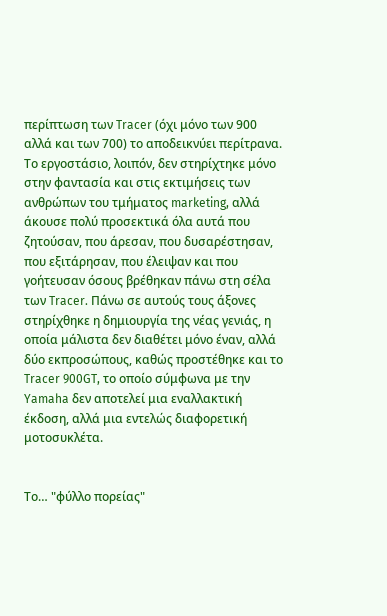περίπτωση των Tracer (όχι μόνο των 900 αλλά και των 700) το αποδεικνύει περίτρανα. Το εργοστάσιο, λοιπόν, δεν στηρίχτηκε μόνο στην φαντασία και στις εκτιμήσεις των ανθρώπων του τμήματος marketing, αλλά άκουσε πολύ προσεκτικά όλα αυτά που ζητούσαν, που άρεσαν, που δυσαρέστησαν, που εξιτάρησαν, που έλειψαν και που γοήτευσαν όσους βρέθηκαν πάνω στη σέλα των Tracer. Πάνω σε αυτούς τους άξονες στηρίχθηκε η δημιουργία της νέας γενιάς, η οποία μάλιστα δεν διαθέτει μόνο έναν, αλλά δύο εκπροσώπους, καθώς προστέθηκε και το Tracer 900GT, το οποίο σύμφωνα με την Yamaha δεν αποτελεί μια εναλλακτική έκδοση, αλλά μια εντελώς διαφορετική μοτοσυκλέτα.


Το… "φύλλο πορείας"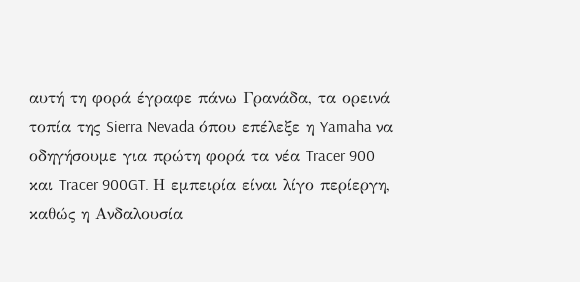αυτή τη φορά έγραφε πάνω Γρανάδα, τα ορεινά τοπία της Sierra Nevada όπου επέλεξε η Yamaha να οδηγήσουμε για πρώτη φορά τα νέα Tracer 900 και Tracer 900GT. Η εμπειρία είναι λίγο περίεργη, καθώς η Ανδαλουσία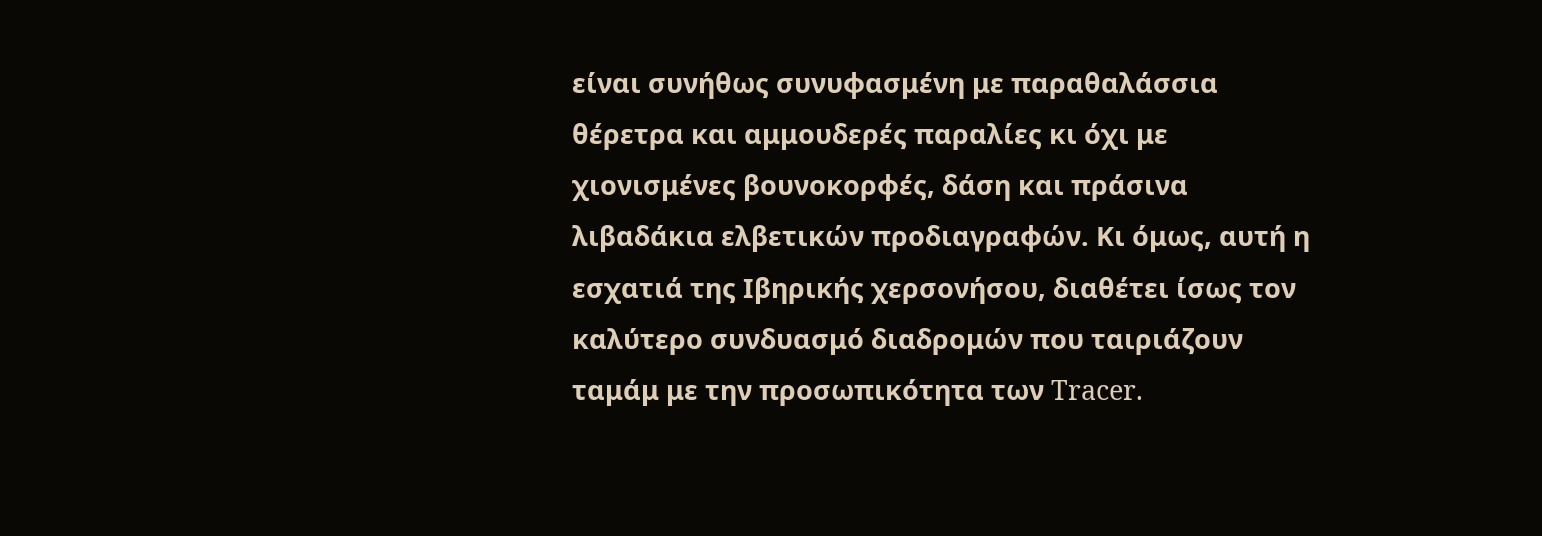είναι συνήθως συνυφασμένη με παραθαλάσσια θέρετρα και αμμουδερές παραλίες κι όχι με χιονισμένες βουνοκορφές, δάση και πράσινα λιβαδάκια ελβετικών προδιαγραφών. Κι όμως, αυτή η εσχατιά της Ιβηρικής χερσονήσου, διαθέτει ίσως τον καλύτερο συνδυασμό διαδρομών που ταιριάζουν ταμάμ με την προσωπικότητα των Tracer.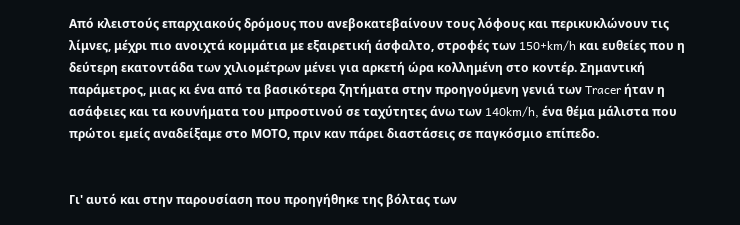Από κλειστούς επαρχιακούς δρόμους που ανεβοκατεβαίνουν τους λόφους και περικυκλώνουν τις λίμνες, μέχρι πιο ανοιχτά κομμάτια με εξαιρετική άσφαλτο, στροφές των 150+km/h και ευθείες που η δεύτερη εκατοντάδα των χιλιομέτρων μένει για αρκετή ώρα κολλημένη στο κοντέρ. Σημαντική παράμετρος, μιας κι ένα από τα βασικότερα ζητήματα στην προηγούμενη γενιά των Tracer ήταν η ασάφειες και τα κουνήματα του μπροστινού σε ταχύτητες άνω των 140km/h, ένα θέμα μάλιστα που πρώτοι εμείς αναδείξαμε στο ΜΟΤΟ, πριν καν πάρει διαστάσεις σε παγκόσμιο επίπεδο.


Γι' αυτό και στην παρουσίαση που προηγήθηκε της βόλτας των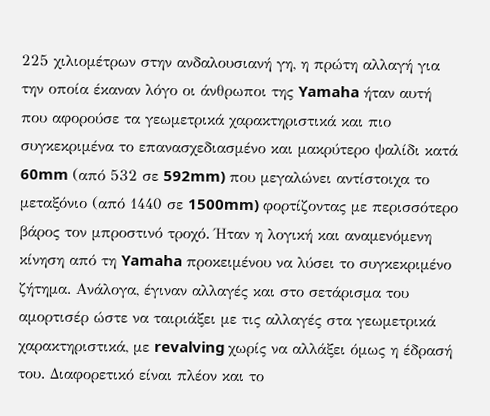225 χιλιομέτρων στην ανδαλουσιανή γη, η πρώτη αλλαγή για την οποία έκαναν λόγο οι άνθρωποι της Yamaha ήταν αυτή που αφορούσε τα γεωμετρικά χαρακτηριστικά και πιο συγκεκριμένα το επανασχεδιασμένο και μακρύτερο ψαλίδι κατά 60mm (από 532 σε 592mm) που μεγαλώνει αντίστοιχα το μεταξόνιο (από 1440 σε 1500mm) φορτίζοντας με περισσότερο βάρος τον μπροστινό τροχό. Ήταν η λογική και αναμενόμενη κίνηση από τη Yamaha προκειμένου να λύσει το συγκεκριμένο ζήτημα. Ανάλογα, έγιναν αλλαγές και στο σετάρισμα του αμορτισέρ ώστε να ταιριάξει με τις αλλαγές στα γεωμετρικά χαρακτηριστικά, με revalving χωρίς να αλλάξει όμως η έδρασή του. Διαφορετικό είναι πλέον και το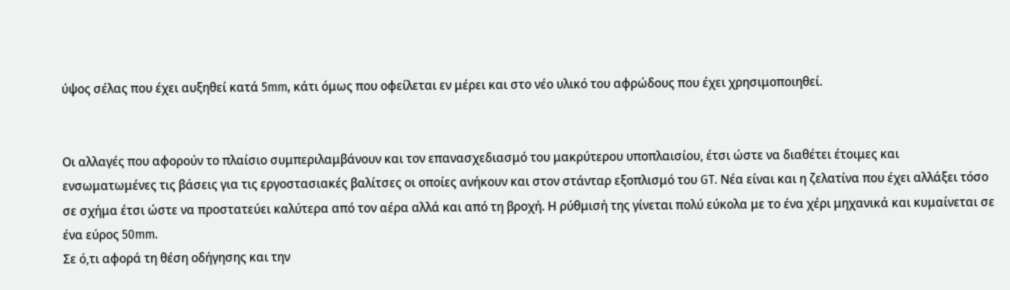ύψος σέλας που έχει αυξηθεί κατά 5mm, κάτι όμως που οφείλεται εν μέρει και στο νέο υλικό του αφρώδους που έχει χρησιμοποιηθεί.


Οι αλλαγές που αφορούν το πλαίσιο συμπεριλαμβάνουν και τον επανασχεδιασμό του μακρύτερου υποπλαισίου, έτσι ώστε να διαθέτει έτοιμες και ενσωματωμένες τις βάσεις για τις εργοστασιακές βαλίτσες οι οποίες ανήκουν και στον στάνταρ εξοπλισμό του GT. Νέα είναι και η ζελατίνα που έχει αλλάξει τόσο σε σχήμα έτσι ώστε να προστατεύει καλύτερα από τον αέρα αλλά και από τη βροχή. Η ρύθμισή της γίνεται πολύ εύκολα με το ένα χέρι μηχανικά και κυμαίνεται σε ένα εύρος 50mm.
Σε ό,τι αφορά τη θέση οδήγησης και την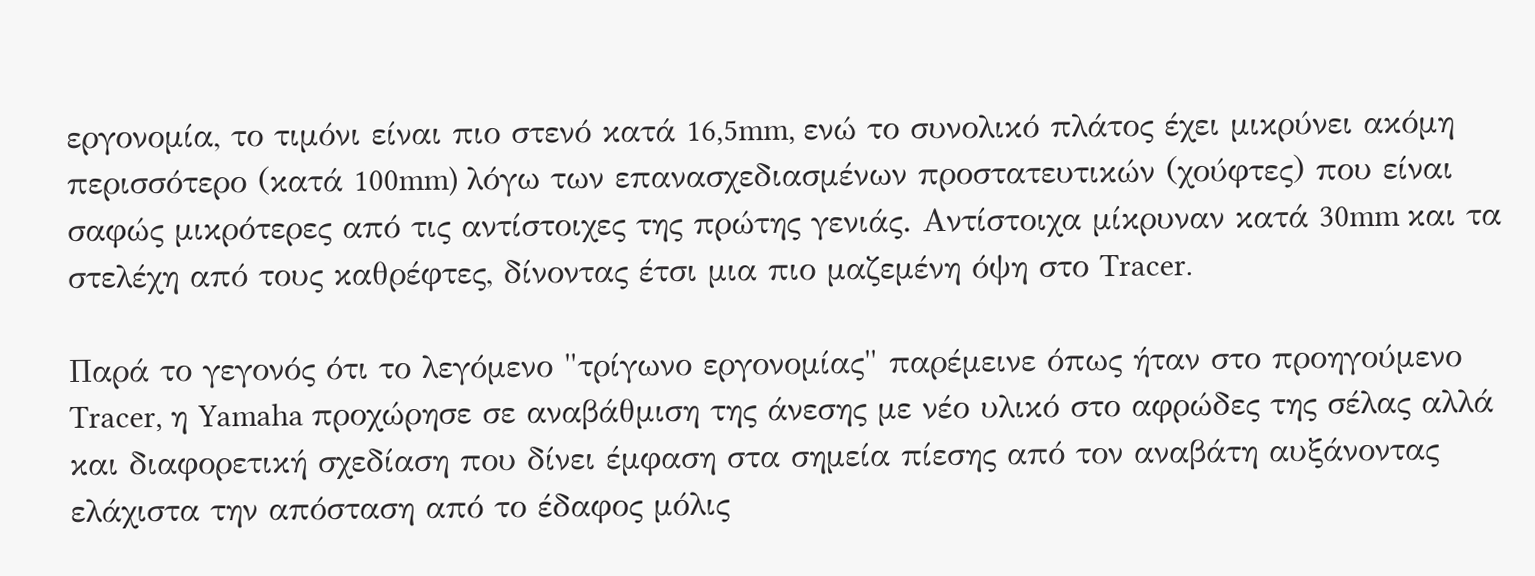εργονομία, το τιμόνι είναι πιο στενό κατά 16,5mm, ενώ το συνολικό πλάτος έχει μικρύνει ακόμη περισσότερο (κατά 100mm) λόγω των επανασχεδιασμένων προστατευτικών (χούφτες) που είναι σαφώς μικρότερες από τις αντίστοιχες της πρώτης γενιάς. Αντίστοιχα μίκρυναν κατά 30mm και τα στελέχη από τους καθρέφτες, δίνοντας έτσι μια πιο μαζεμένη όψη στο Tracer.

Παρά το γεγονός ότι το λεγόμενο "τρίγωνο εργονομίας" παρέμεινε όπως ήταν στο προηγούμενο Tracer, η Yamaha προχώρησε σε αναβάθμιση της άνεσης με νέο υλικό στο αφρώδες της σέλας αλλά και διαφορετική σχεδίαση που δίνει έμφαση στα σημεία πίεσης από τον αναβάτη αυξάνοντας ελάχιστα την απόσταση από το έδαφος μόλις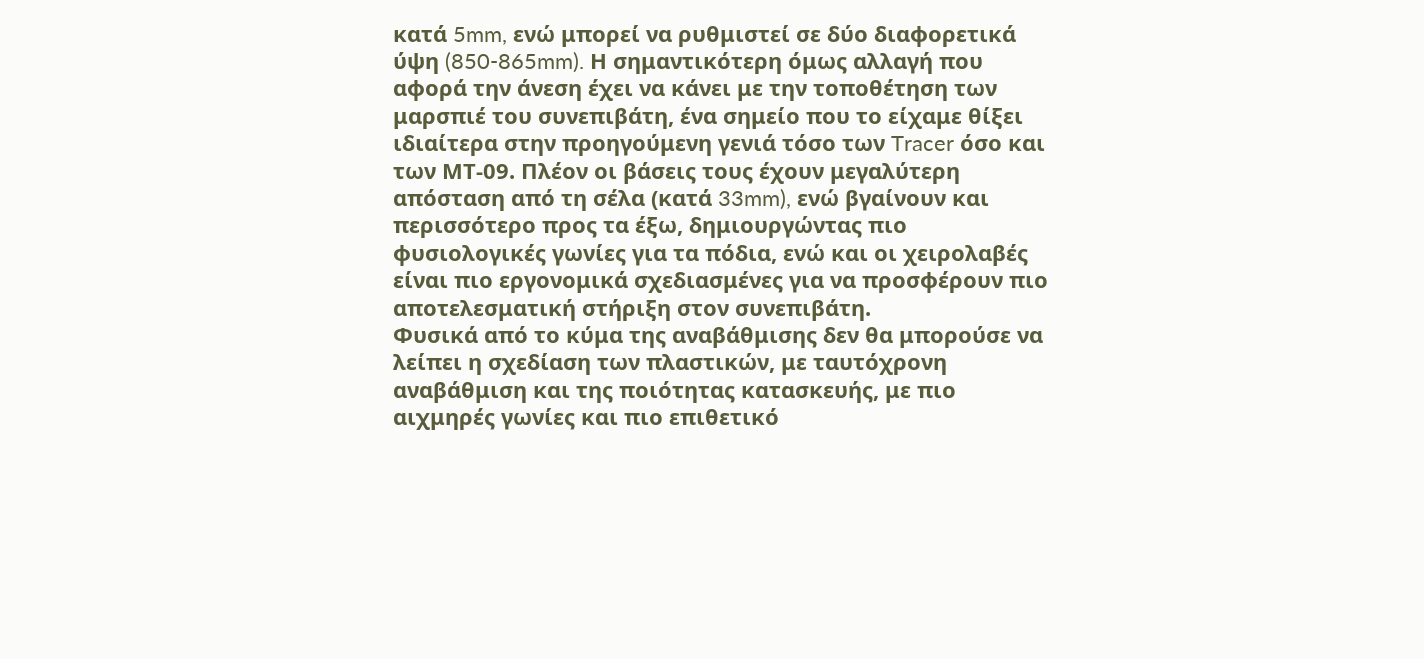κατά 5mm, ενώ μπορεί να ρυθμιστεί σε δύο διαφορετικά ύψη (850-865mm). Η σημαντικότερη όμως αλλαγή που αφορά την άνεση έχει να κάνει με την τοποθέτηση των μαρσπιέ του συνεπιβάτη, ένα σημείο που το είχαμε θίξει ιδιαίτερα στην προηγούμενη γενιά τόσο των Tracer όσο και των ΜΤ-09. Πλέον οι βάσεις τους έχουν μεγαλύτερη απόσταση από τη σέλα (κατά 33mm), ενώ βγαίνουν και περισσότερο προς τα έξω, δημιουργώντας πιο φυσιολογικές γωνίες για τα πόδια, ενώ και οι χειρολαβές είναι πιο εργονομικά σχεδιασμένες για να προσφέρουν πιο αποτελεσματική στήριξη στον συνεπιβάτη.
Φυσικά από το κύμα της αναβάθμισης δεν θα μπορούσε να λείπει η σχεδίαση των πλαστικών, με ταυτόχρονη αναβάθμιση και της ποιότητας κατασκευής, με πιο αιχμηρές γωνίες και πιο επιθετικό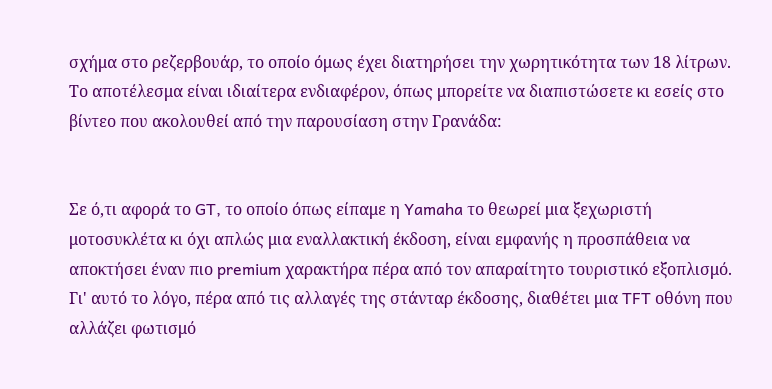σχήμα στο ρεζερβουάρ, το οποίο όμως έχει διατηρήσει την χωρητικότητα των 18 λίτρων. Το αποτέλεσμα είναι ιδιαίτερα ενδιαφέρον, όπως μπορείτε να διαπιστώσετε κι εσείς στο βίντεο που ακολουθεί από την παρουσίαση στην Γρανάδα:


Σε ό,τι αφορά το GT, το οποίο όπως είπαμε η Yamaha το θεωρεί μια ξεχωριστή μοτοσυκλέτα κι όχι απλώς μια εναλλακτική έκδοση, είναι εμφανής η προσπάθεια να αποκτήσει έναν πιο premium χαρακτήρα πέρα από τον απαραίτητο τουριστικό εξοπλισμό. Γι' αυτό το λόγο, πέρα από τις αλλαγές της στάνταρ έκδοσης, διαθέτει μια TFT οθόνη που αλλάζει φωτισμό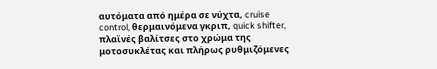αυτόματα από ημέρα σε νύχτα, cruise control, θερμαινόμενα γκριπ, quick shifter, πλαϊνές βαλίτσες στο χρώμα της μοτοσυκλέτας και πλήρως ρυθμιζόμενες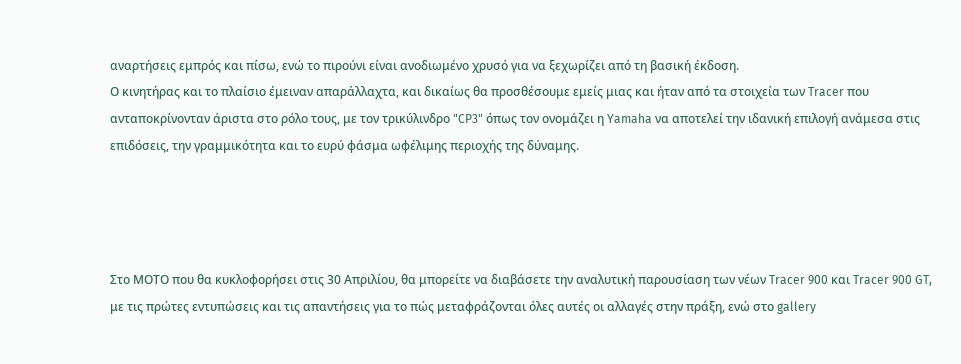αναρτήσεις εμπρός και πίσω, ενώ το πιρούνι είναι ανοδιωμένο χρυσό για να ξεχωρίζει από τη βασική έκδοση.
Ο κινητήρας και το πλαίσιο έμειναν απαράλλαχτα, και δικαίως θα προσθέσουμε εμείς μιας και ήταν από τα στοιχεία των Tracer που ανταποκρίνονταν άριστα στο ρόλο τους, με τον τρικύλινδρο "CP3" όπως τον ονομάζει η Yamaha να αποτελεί την ιδανική επιλογή ανάμεσα στις επιδόσεις, την γραμμικότητα και το ευρύ φάσμα ωφέλιμης περιοχής της δύναμης.




Στο ΜΟΤΟ που θα κυκλοφορήσει στις 30 Απριλίου, θα μπορείτε να διαβάσετε την αναλυτική παρουσίαση των νέων Tracer 900 και Tracer 900 GT, με τις πρώτες εντυπώσεις και τις απαντήσεις για το πώς μεταφράζονται όλες αυτές οι αλλαγές στην πράξη, ενώ στο gallery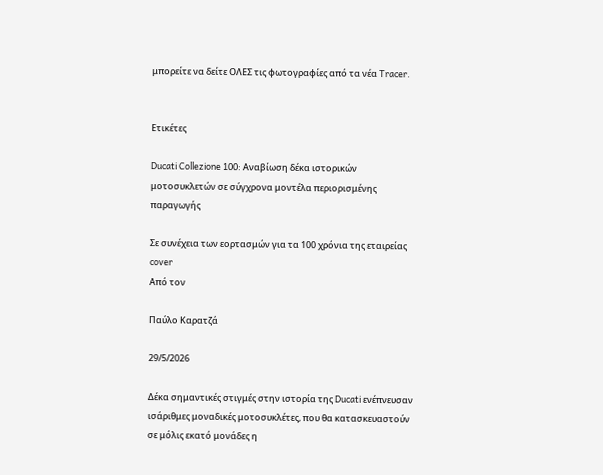μπορείτε να δείτε ΟΛΕΣ τις φωτογραφίες από τα νέα Tracer.


Ετικέτες

Ducati Collezione 100: Αναβίωση δέκα ιστορικών μοτοσυκλετών σε σύγχρονα μοντέλα περιορισμένης παραγωγής

Σε συνέχεια των εορτασμών για τα 100 χρόνια της εταιρείας
cover
Από τον

Παύλο Καρατζά

29/5/2026

Δέκα σημαντικές στιγμές στην ιστορία της Ducati ενέπνευσαν ισάριθμες μοναδικές μοτοσυκλέτες, που θα κατασκευαστούν σε μόλις εκατό μονάδες η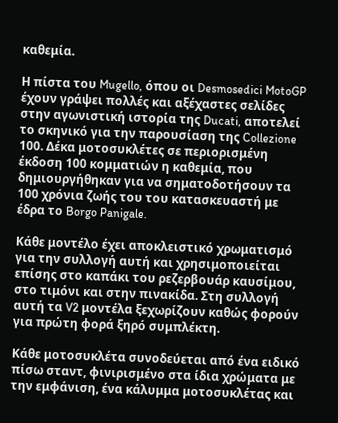καθεμία.

Η πίστα του Mugello, όπου οι Desmosedici MotoGP έχουν γράψει πολλές και αξέχαστες σελίδες στην αγωνιστική ιστορία της Ducati, αποτελεί το σκηνικό για την παρουσίαση της Collezione 100. Δέκα μοτοσυκλέτες σε περιορισμένη έκδοση 100 κομματιών η καθεμία, που δημιουργήθηκαν για να σηματοδοτήσουν τα 100 χρόνια ζωής του του κατασκευαστή με έδρα το Borgo Panigale.

Κάθε μοντέλο έχει αποκλειστικό χρωματισμό για την συλλογή αυτή και χρησιμοποιείται επίσης στο καπάκι του ρεζερβουάρ καυσίμου, στο τιμόνι και στην πινακίδα. Στη συλλογή αυτή τα V2 μοντέλα ξεχωρίζουν καθώς φορούν για πρώτη φορά ξηρό συμπλέκτη.

Κάθε μοτοσυκλέτα συνοδεύεται από ένα ειδικό πίσω σταντ, φινιρισμένο στα ίδια χρώματα με την εμφάνιση, ένα κάλυμμα μοτοσυκλέτας και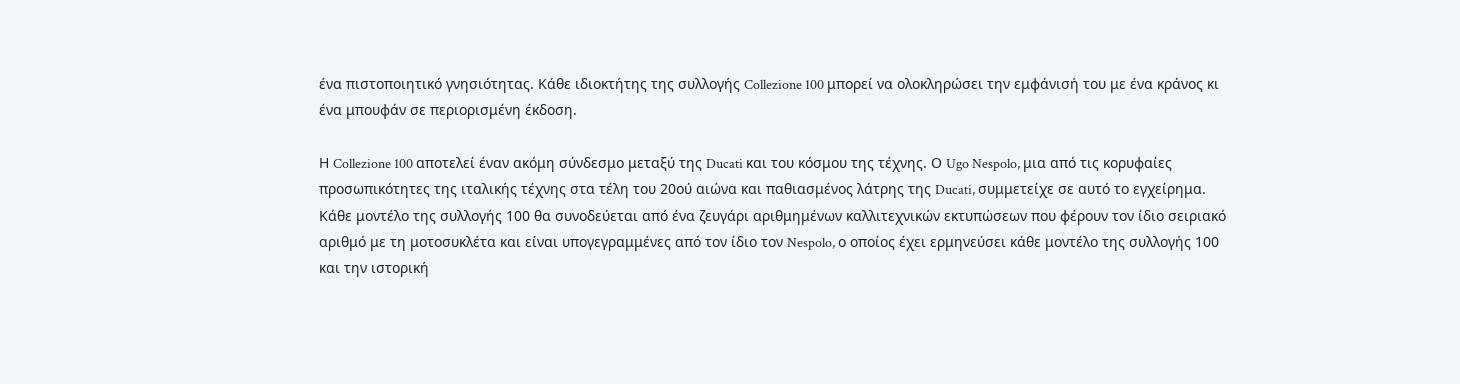ένα πιστοποιητικό γνησιότητας. Κάθε ιδιοκτήτης της συλλογής Collezione 100 μπορεί να ολοκληρώσει την εμφάνισή του με ένα κράνος κι ένα μπουφάν σε περιορισμένη έκδοση.

Η Collezione 100 αποτελεί έναν ακόμη σύνδεσμο μεταξύ της Ducati και του κόσμου της τέχνης. Ο Ugo Nespolo, μια από τις κορυφαίες προσωπικότητες της ιταλικής τέχνης στα τέλη του 20ού αιώνα και παθιασμένος λάτρης της Ducati, συμμετείχε σε αυτό το εγχείρημα. Κάθε μοντέλο της συλλογής 100 θα συνοδεύεται από ένα ζευγάρι αριθμημένων καλλιτεχνικών εκτυπώσεων που φέρουν τον ίδιο σειριακό αριθμό με τη μοτοσυκλέτα και είναι υπογεγραμμένες από τον ίδιο τον Nespolo, ο οποίος έχει ερμηνεύσει κάθε μοντέλο της συλλογής 100 και την ιστορική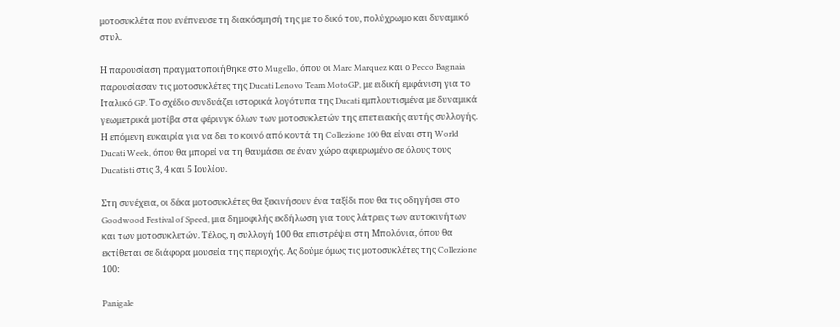μοτοσυκλέτα που ενέπνευσε τη διακόσμησή της με το δικό του, πολύχρωμο και δυναμικό στυλ.

Η παρουσίαση πραγματοποιήθηκε στο Mugello, όπου οι Marc Marquez και ο Pecco Bagnaia παρουσίασαν τις μοτοσυκλέτες της Ducati Lenovo Team MotoGP, με ειδική εμφάνιση για το Ιταλικό GP. Το σχέδιο συνδυάζει ιστορικά λογότυπα της Ducati εμπλουτισμένα με δυναμικά γεωμετρικά μοτίβα στα φέρινγκ όλων των μοτοσυκλετών της επετειακής αυτής συλλογής. Η επόμενη ευκαιρία για να δει το κοινό από κοντά τη Collezione 100 θα είναι στη World Ducati Week, όπου θα μπορεί να τη θαυμάσει σε έναν χώρο αφιερωμένο σε όλους τους Ducatisti στις 3, 4 και 5 Ιουλίου.

Στη συνέχεια, οι δέκα μοτοσυκλέτες θα ξεκινήσουν ένα ταξίδι που θα τις οδηγήσει στο Goodwood Festival of Speed, μια δημοφιλής εκδήλωση για τους λάτρεις των αυτοκινήτων και των μοτοσυκλετών. Τέλος, η συλλογή 100 θα επιστρέψει στη Μπολόνια, όπου θα εκτίθεται σε διάφορα μουσεία της περιοχής. Ας δούμε όμως τις μοτοσυκλέτες της Collezione 100:

Panigale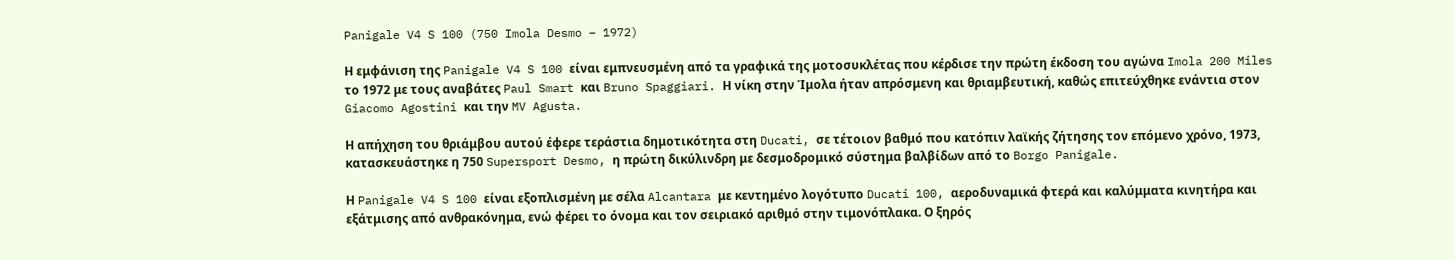Panigale V4 S 100 (750 Imola Desmo – 1972)

Η εμφάνιση της Panigale V4 S 100 είναι εμπνευσμένη από τα γραφικά της μοτοσυκλέτας που κέρδισε την πρώτη έκδοση του αγώνα Imola 200 Miles το 1972 με τους αναβάτες Paul Smart και Bruno Spaggiari. Η νίκη στην Ίμολα ήταν απρόσμενη και θριαμβευτική, καθώς επιτεύχθηκε ενάντια στον Giacomo Agostini και την MV Agusta.

Η απήχηση του θριάμβου αυτού έφερε τεράστια δημοτικότητα στη Ducati, σε τέτοιον βαθμό που κατόπιν λαϊκής ζήτησης τον επόμενο χρόνο, 1973, κατασκευάστηκε η 750 Supersport Desmo, η πρώτη δικύλινδρη με δεσμοδρομικό σύστημα βαλβίδων από το Borgo Panigale.

Η Panigale V4 S 100 είναι εξοπλισμένη με σέλα Alcantara με κεντημένο λογότυπο Ducati 100, αεροδυναμικά φτερά και καλύμματα κινητήρα και εξάτμισης από ανθρακόνημα, ενώ φέρει το όνομα και τον σειριακό αριθμό στην τιμονόπλακα. Ο ξηρός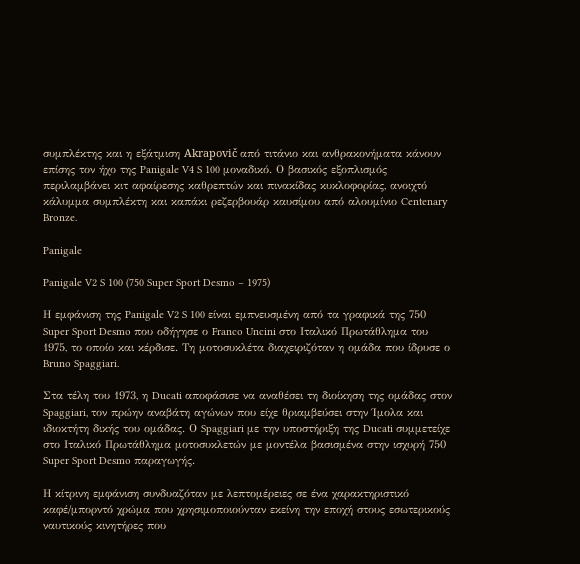συμπλέκτης και η εξάτμιση Akrapovič από τιτάνιο και ανθρακονήματα κάνουν επίσης τον ήχο της Panigale V4 S 100 μοναδικό. Ο βασικός εξοπλισμός περιλαμβάνει κιτ αφαίρεσης καθρεπτών και πινακίδας κυκλοφορίας, ανοιχτό κάλυμμα συμπλέκτη και καπάκι ρεζερβουάρ καυσίμου από αλουμίνιο Centenary Bronze.

Panigale

Panigale V2 S 100 (750 Super Sport Desmo – 1975)

Η εμφάνιση της Panigale V2 S 100 είναι εμπνευσμένη από τα γραφικά της 750 Super Sport Desmo που οδήγησε ο Franco Uncini στο Ιταλικό Πρωτάθλημα του 1975, το οποίο και κέρδισε. Τη μοτοσυκλέτα διαχειριζόταν η ομάδα που ίδρυσε ο Bruno Spaggiari.

Στα τέλη του 1973, η Ducati αποφάσισε να αναθέσει τη διοίκηση της ομάδας στον Spaggiari, τον πρώην αναβάτη αγώνων που είχε θριαμβεύσει στην Ίμολα και ιδιοκτήτη δικής του ομάδας. Ο Spaggiari με την υποστήριξη της Ducati συμμετείχε στο Ιταλικό Πρωτάθλημα μοτοσυκλετών με μοντέλα βασισμένα στην ισχυρή 750 Super Sport Desmo παραγωγής.

Η κίτρινη εμφάνιση συνδυαζόταν με λεπτομέρειες σε ένα χαρακτηριστικό καφέ/μπορντό χρώμα που χρησιμοποιούνταν εκείνη την εποχή στους εσωτερικούς ναυτικούς κινητήρες που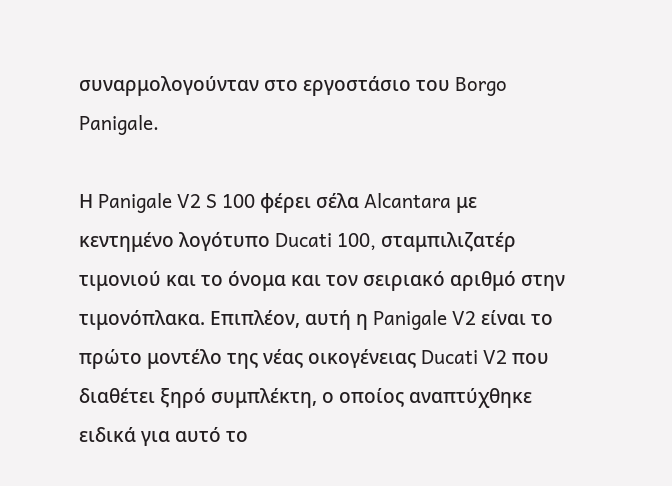συναρμολογούνταν στο εργοστάσιο του Borgo Panigale.

Η Panigale V2 S 100 φέρει σέλα Alcantara με κεντημένο λογότυπο Ducati 100, σταμπιλιζατέρ τιμονιού και το όνομα και τον σειριακό αριθμό στην τιμονόπλακα. Επιπλέον, αυτή η Panigale V2 είναι το πρώτο μοντέλο της νέας οικογένειας Ducati V2 που διαθέτει ξηρό συμπλέκτη, ο οποίος αναπτύχθηκε ειδικά για αυτό το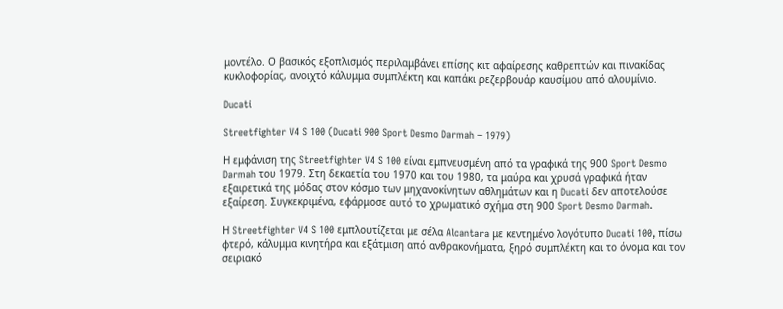μοντέλο. Ο βασικός εξοπλισμός περιλαμβάνει επίσης κιτ αφαίρεσης καθρεπτών και πινακίδας κυκλοφορίας, ανοιχτό κάλυμμα συμπλέκτη και καπάκι ρεζερβουάρ καυσίμου από αλουμίνιο.

Ducati

Streetfighter V4 S 100 (Ducati 900 Sport Desmo Darmah – 1979)

Η εμφάνιση της Streetfighter V4 S 100 είναι εμπνευσμένη από τα γραφικά της 900 Sport Desmo Darmah του 1979. Στη δεκαετία του 1970 και του 1980, τα μαύρα και χρυσά γραφικά ήταν εξαιρετικά της μόδας στον κόσμο των μηχανοκίνητων αθλημάτων και η Ducati δεν αποτελούσε εξαίρεση. Συγκεκριμένα, εφάρμοσε αυτό το χρωματικό σχήμα στη 900 Sport Desmo Darmah.

Η Streetfighter V4 S 100 εμπλουτίζεται με σέλα Alcantara με κεντημένο λογότυπο Ducati 100, πίσω φτερό, κάλυμμα κινητήρα και εξάτμιση από ανθρακονήματα, ξηρό συμπλέκτη και το όνομα και τον σειριακό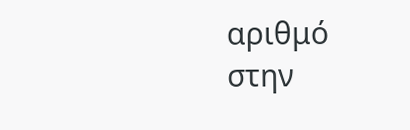αριθμό στην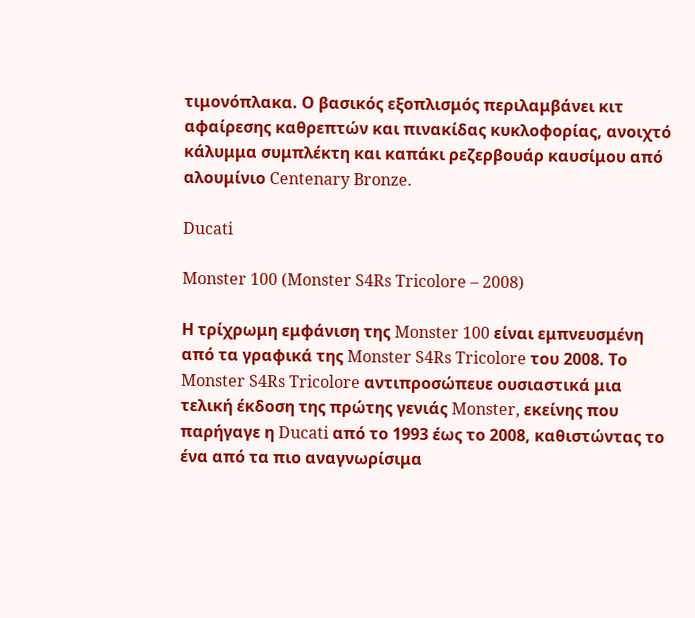τιμονόπλακα. Ο βασικός εξοπλισμός περιλαμβάνει κιτ αφαίρεσης καθρεπτών και πινακίδας κυκλοφορίας, ανοιχτό κάλυμμα συμπλέκτη και καπάκι ρεζερβουάρ καυσίμου από αλουμίνιο Centenary Bronze.

Ducati

Monster 100 (Monster S4Rs Tricolore – 2008)

Η τρίχρωμη εμφάνιση της Monster 100 είναι εμπνευσμένη από τα γραφικά της Monster S4Rs Tricolore του 2008. Το Monster S4Rs Tricolore αντιπροσώπευε ουσιαστικά μια τελική έκδοση της πρώτης γενιάς Monster, εκείνης που παρήγαγε η Ducati από το 1993 έως το 2008, καθιστώντας το ένα από τα πιο αναγνωρίσιμα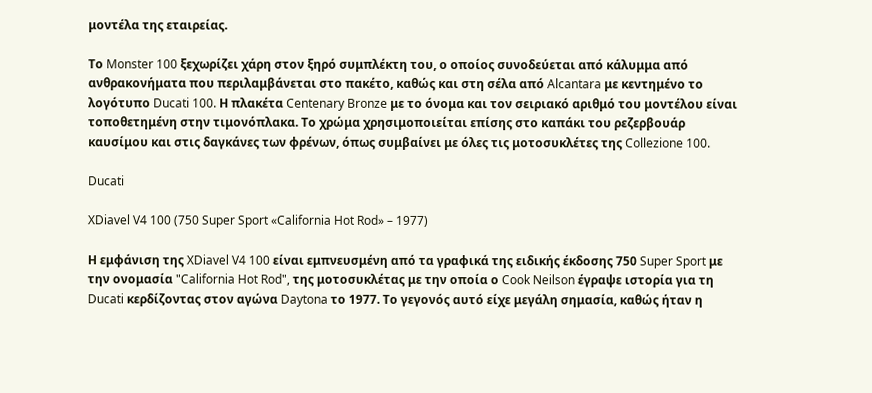μοντέλα της εταιρείας.

Το Monster 100 ξεχωρίζει χάρη στον ξηρό συμπλέκτη του, ο οποίος συνοδεύεται από κάλυμμα από ανθρακονήματα που περιλαμβάνεται στο πακέτο, καθώς και στη σέλα από Alcantara με κεντημένο το λογότυπο Ducati 100. Η πλακέτα Centenary Bronze με το όνομα και τον σειριακό αριθμό του μοντέλου είναι τοποθετημένη στην τιμονόπλακα. Το χρώμα χρησιμοποιείται επίσης στο καπάκι του ρεζερβουάρ καυσίμου και στις δαγκάνες των φρένων, όπως συμβαίνει με όλες τις μοτοσυκλέτες της Collezione 100.

Ducati

XDiavel V4 100 (750 Super Sport «California Hot Rod» – 1977)

Η εμφάνιση της XDiavel V4 100 είναι εμπνευσμένη από τα γραφικά της ειδικής έκδοσης 750 Super Sport με την ονομασία "California Hot Rod", της μοτοσυκλέτας με την οποία ο Cook Neilson έγραψε ιστορία για τη Ducati κερδίζοντας στον αγώνα Daytona το 1977. Το γεγονός αυτό είχε μεγάλη σημασία, καθώς ήταν η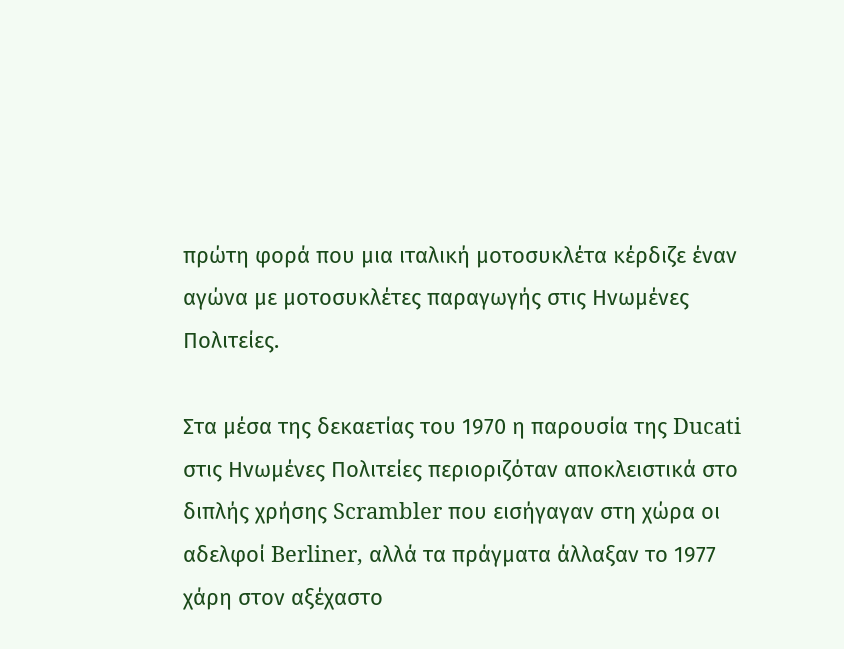πρώτη φορά που μια ιταλική μοτοσυκλέτα κέρδιζε έναν αγώνα με μοτοσυκλέτες παραγωγής στις Ηνωμένες Πολιτείες.

Στα μέσα της δεκαετίας του 1970 η παρουσία της Ducati στις Ηνωμένες Πολιτείες περιοριζόταν αποκλειστικά στο διπλής χρήσης Scrambler που εισήγαγαν στη χώρα οι αδελφοί Berliner, αλλά τα πράγματα άλλαξαν το 1977 χάρη στον αξέχαστο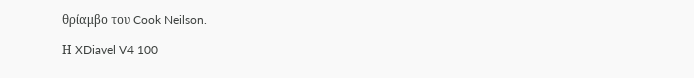θρίαμβο του Cook Neilson.

Η XDiavel V4 100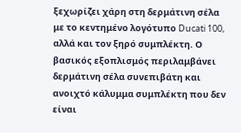ξεχωρίζει χάρη στη δερμάτινη σέλα με το κεντημένο λογότυπο Ducati 100, αλλά και τον ξηρό συμπλέκτη. Ο βασικός εξοπλισμός περιλαμβάνει δερμάτινη σέλα συνεπιβάτη και ανοιχτό κάλυμμα συμπλέκτη που δεν είναι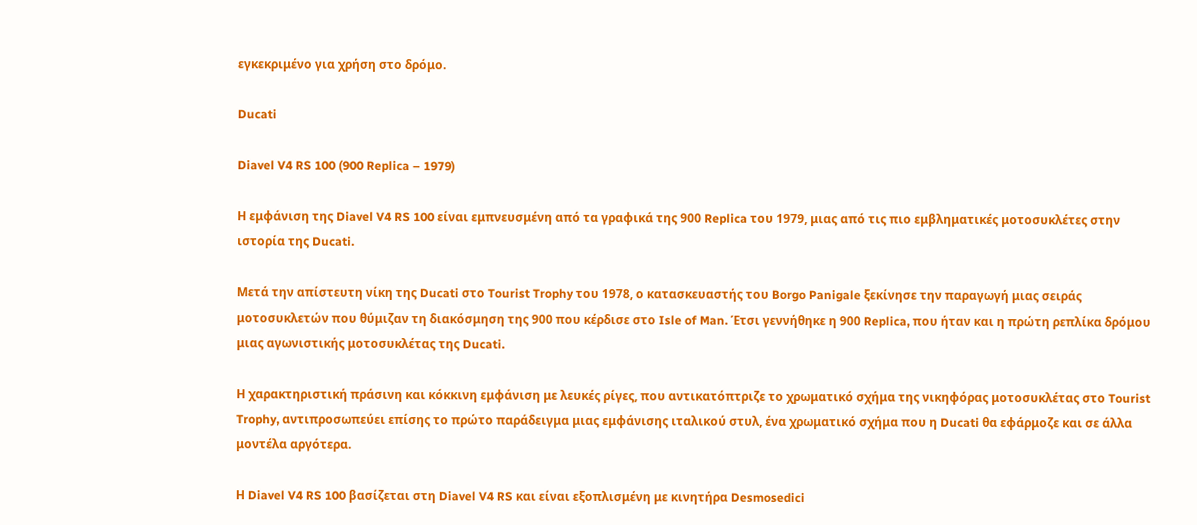εγκεκριμένο για χρήση στο δρόμο.

Ducati

Diavel V4 RS 100 (900 Replica – 1979)

Η εμφάνιση της Diavel V4 RS 100 είναι εμπνευσμένη από τα γραφικά της 900 Replica του 1979, μιας από τις πιο εμβληματικές μοτοσυκλέτες στην ιστορία της Ducati.

Μετά την απίστευτη νίκη της Ducati στο Tourist Trophy του 1978, ο κατασκευαστής του Borgo Panigale ξεκίνησε την παραγωγή μιας σειράς μοτοσυκλετών που θύμιζαν τη διακόσμηση της 900 που κέρδισε στο Isle of Man. Έτσι γεννήθηκε η 900 Replica, που ήταν και η πρώτη ρεπλίκα δρόμου μιας αγωνιστικής μοτοσυκλέτας της Ducati.

Η χαρακτηριστική πράσινη και κόκκινη εμφάνιση με λευκές ρίγες, που αντικατόπτριζε το χρωματικό σχήμα της νικηφόρας μοτοσυκλέτας στο Tourist Trophy, αντιπροσωπεύει επίσης το πρώτο παράδειγμα μιας εμφάνισης ιταλικού στυλ, ένα χρωματικό σχήμα που η Ducati θα εφάρμοζε και σε άλλα μοντέλα αργότερα.

Η Diavel V4 RS 100 βασίζεται στη Diavel V4 RS και είναι εξοπλισμένη με κινητήρα Desmosedici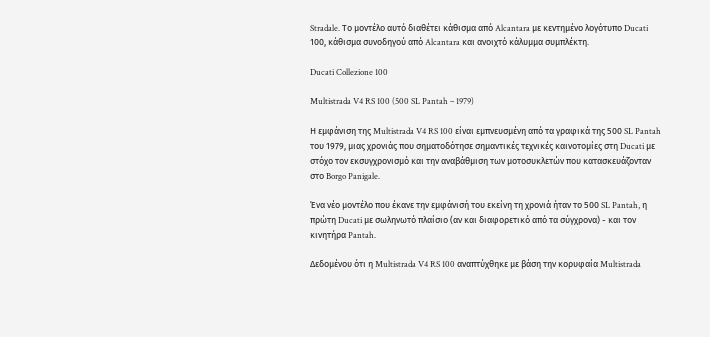Stradale. Το μοντέλο αυτό διαθέτει κάθισμα από Alcantara με κεντημένο λογότυπο Ducati 100, κάθισμα συνοδηγού από Alcantara και ανοιχτό κάλυμμα συμπλέκτη.

Ducati Collezione 100

Multistrada V4 RS 100 (500 SL Pantah – 1979)

Η εμφάνιση της Multistrada V4 RS 100 είναι εμπνευσμένη από τα γραφικά της 500 SL Pantah του 1979, μιας χρονιάς που σηματοδότησε σημαντικές τεχνικές καινοτομίες στη Ducati με στόχο τον εκσυγχρονισμό και την αναβάθμιση των μοτοσυκλετών που κατασκευάζονταν στο Borgo Panigale.

Ένα νέο μοντέλο που έκανε την εμφάνισή του εκείνη τη χρονιά ήταν το 500 SL Pantah, η πρώτη Ducati με σωληνωτό πλαίσιο (αν και διαφορετικό από τα σύγχρονα) - και τον κινητήρα Pantah.

Δεδομένου ότι η Multistrada V4 RS 100 αναπτύχθηκε με βάση την κορυφαία Multistrada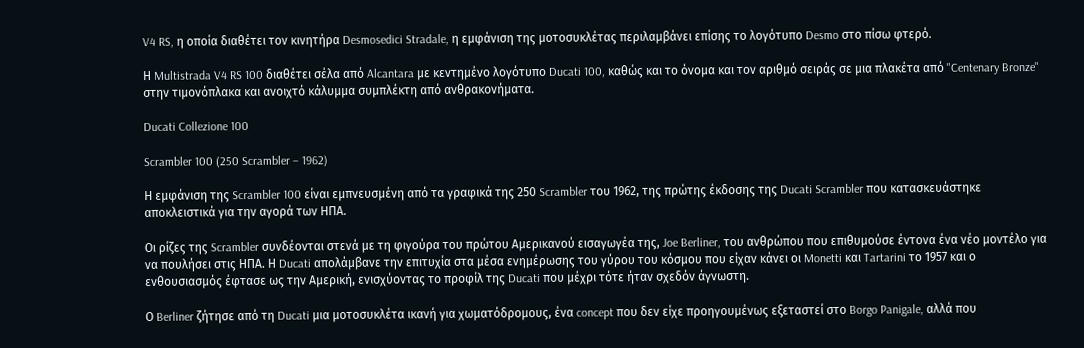V4 RS, η οποία διαθέτει τον κινητήρα Desmosedici Stradale, η εμφάνιση της μοτοσυκλέτας περιλαμβάνει επίσης το λογότυπο Desmo στο πίσω φτερό.

Η Multistrada V4 RS 100 διαθέτει σέλα από Alcantara με κεντημένο λογότυπο Ducati 100, καθώς και το όνομα και τον αριθμό σειράς σε μια πλακέτα από "Centenary Bronze" στην τιμονόπλακα και ανοιχτό κάλυμμα συμπλέκτη από ανθρακονήματα.

Ducati Collezione 100

Scrambler 100 (250 Scrambler – 1962)

Η εμφάνιση της Scrambler 100 είναι εμπνευσμένη από τα γραφικά της 250 Scrambler του 1962, της πρώτης έκδοσης της Ducati Scrambler που κατασκευάστηκε αποκλειστικά για την αγορά των ΗΠΑ.

Οι ρίζες της Scrambler συνδέονται στενά με τη φιγούρα του πρώτου Αμερικανού εισαγωγέα της, Joe Berliner, του ανθρώπου που επιθυμούσε έντονα ένα νέο μοντέλο για να πουλήσει στις ΗΠΑ. Η Ducati απολάμβανε την επιτυχία στα μέσα ενημέρωσης του γύρου του κόσμου που είχαν κάνει οι Monetti και Tartarini το 1957 και ο ενθουσιασμός έφτασε ως την Αμερική, ενισχύοντας το προφίλ της Ducati που μέχρι τότε ήταν σχεδόν άγνωστη.

Ο Berliner ζήτησε από τη Ducati μια μοτοσυκλέτα ικανή για χωματόδρομους, ένα concept που δεν είχε προηγουμένως εξεταστεί στο Borgo Panigale, αλλά που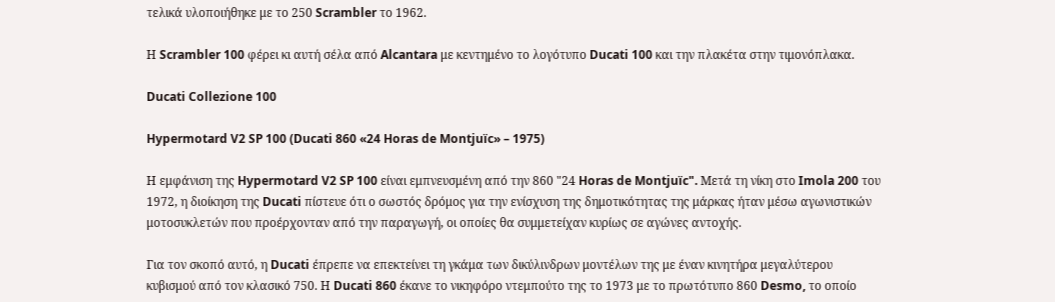τελικά υλοποιήθηκε με το 250 Scrambler το 1962.

Η Scrambler 100 φέρει κι αυτή σέλα από Alcantara με κεντημένο το λογότυπο Ducati 100 και την πλακέτα στην τιμονόπλακα.

Ducati Collezione 100

Hypermotard V2 SP 100 (Ducati 860 «24 Horas de Montjuïc» – 1975)

Η εμφάνιση της Hypermotard V2 SP 100 είναι εμπνευσμένη από την 860 "24 Horas de Montjuïc". Μετά τη νίκη στο Imola 200 του 1972, η διοίκηση της Ducati πίστευε ότι ο σωστός δρόμος για την ενίσχυση της δημοτικότητας της μάρκας ήταν μέσω αγωνιστικών μοτοσυκλετών που προέρχονταν από την παραγωγή, οι οποίες θα συμμετείχαν κυρίως σε αγώνες αντοχής.

Για τον σκοπό αυτό, η Ducati έπρεπε να επεκτείνει τη γκάμα των δικύλινδρων μοντέλων της με έναν κινητήρα μεγαλύτερου κυβισμού από τον κλασικό 750. Η Ducati 860 έκανε το νικηφόρο ντεμπούτο της το 1973 με το πρωτότυπο 860 Desmo, το οποίο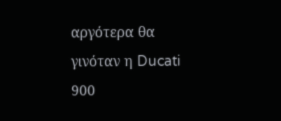αργότερα θα γινόταν η Ducati 900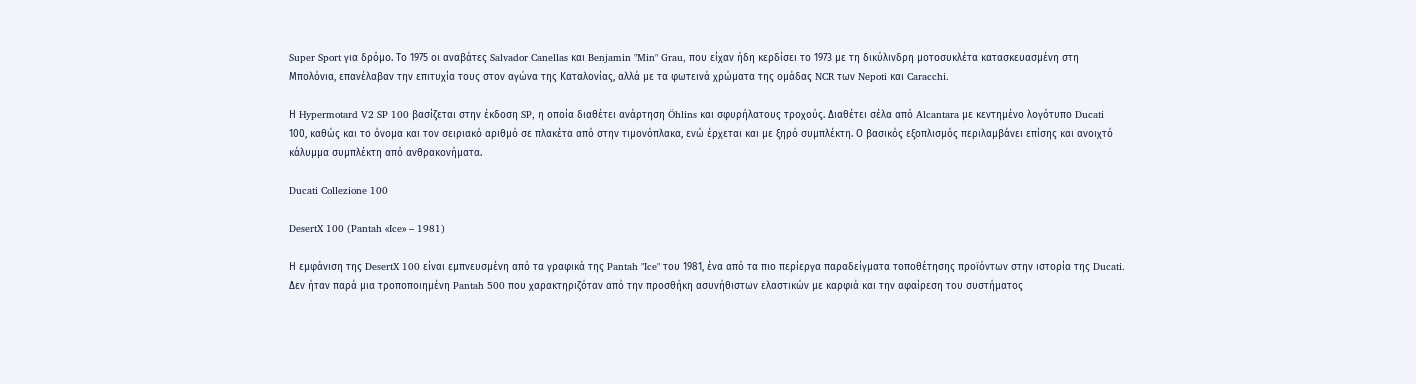Super Sport για δρόμο. Το 1975 οι αναβάτες Salvador Canellas και Benjamin "Min" Grau, που είχαν ήδη κερδίσει το 1973 με τη δικύλινδρη μοτοσυκλέτα κατασκευασμένη στη Μπολόνια, επανέλαβαν την επιτυχία τους στον αγώνα της Καταλονίας, αλλά με τα φωτεινά χρώματα της ομάδας NCR των Nepoti και Caracchi.

Η Hypermotard V2 SP 100 βασίζεται στην έκδοση SP, η οποία διαθέτει ανάρτηση Öhlins και σφυρήλατους τροχούς. Διαθέτει σέλα από Alcantara με κεντημένο λογότυπο Ducati 100, καθώς και το όνομα και τον σειριακό αριθμό σε πλακέτα από στην τιμονόπλακα, ενώ έρχεται και με ξηρό συμπλέκτη. Ο βασικός εξοπλισμός περιλαμβάνει επίσης και ανοιχτό κάλυμμα συμπλέκτη από ανθρακονήματα.

Ducati Collezione 100

DesertX 100 (Pantah «Ice» – 1981)

Η εμφάνιση της DesertX 100 είναι εμπνευσμένη από τα γραφικά της Pantah "Ice" του 1981, ένα από τα πιο περίεργα παραδείγματα τοποθέτησης προϊόντων στην ιστορία της Ducati. Δεν ήταν παρά μια τροποποιημένη Pantah 500 που χαρακτηριζόταν από την προσθήκη ασυνήθιστων ελαστικών με καρφιά και την αφαίρεση του συστήματος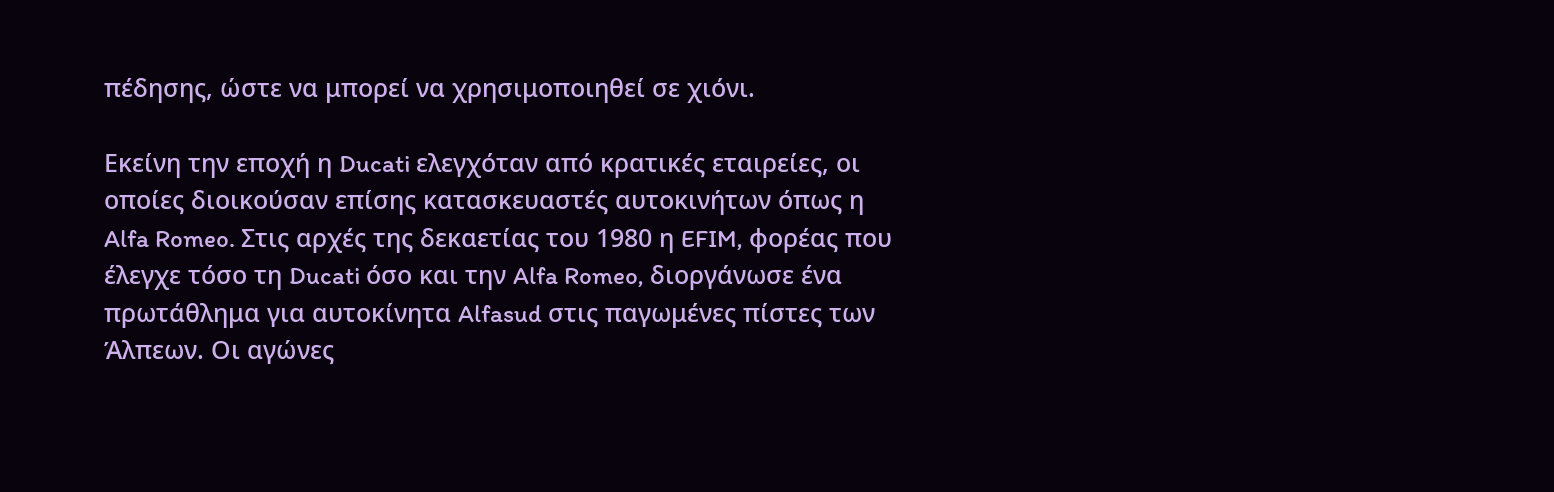πέδησης, ώστε να μπορεί να χρησιμοποιηθεί σε χιόνι.

Εκείνη την εποχή η Ducati ελεγχόταν από κρατικές εταιρείες, οι οποίες διοικούσαν επίσης κατασκευαστές αυτοκινήτων όπως η Alfa Romeo. Στις αρχές της δεκαετίας του 1980 η EFIM, φορέας που έλεγχε τόσο τη Ducati όσο και την Alfa Romeo, διοργάνωσε ένα πρωτάθλημα για αυτοκίνητα Alfasud στις παγωμένες πίστες των Άλπεων. Οι αγώνες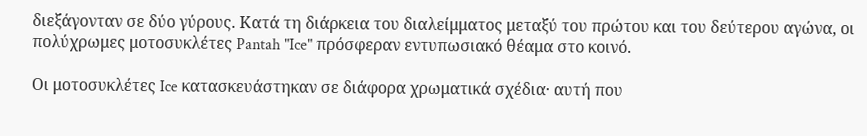διεξάγονταν σε δύο γύρους. Κατά τη διάρκεια του διαλείμματος μεταξύ του πρώτου και του δεύτερου αγώνα, οι πολύχρωμες μοτοσυκλέτες Pantah "Ice" πρόσφεραν εντυπωσιακό θέαμα στο κοινό.

Οι μοτοσυκλέτες Ice κατασκευάστηκαν σε διάφορα χρωματικά σχέδια· αυτή που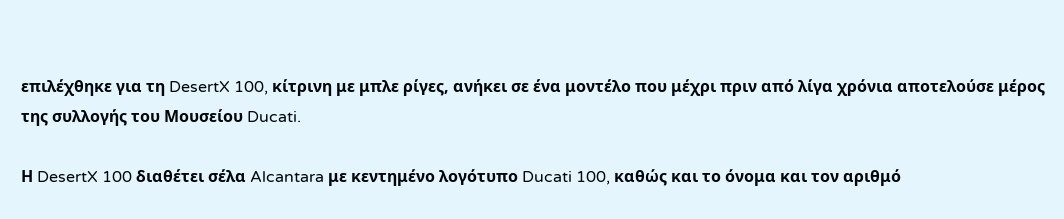επιλέχθηκε για τη DesertX 100, κίτρινη με μπλε ρίγες, ανήκει σε ένα μοντέλο που μέχρι πριν από λίγα χρόνια αποτελούσε μέρος της συλλογής του Μουσείου Ducati.

Η DesertX 100 διαθέτει σέλα Alcantara με κεντημένο λογότυπο Ducati 100, καθώς και το όνομα και τον αριθμό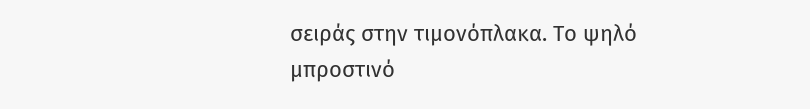σειράς στην τιμονόπλακα. Το ψηλό μπροστινό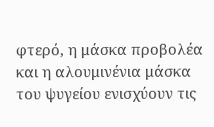φτερό, η μάσκα προβολέα και η αλουμινένια μάσκα του ψυγείου ενισχύουν τις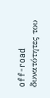off-road δυνατότητες του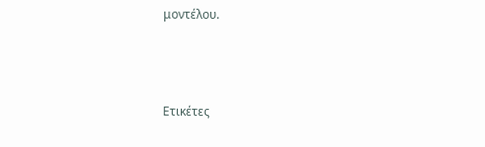μοντέλου.



Ετικέτες